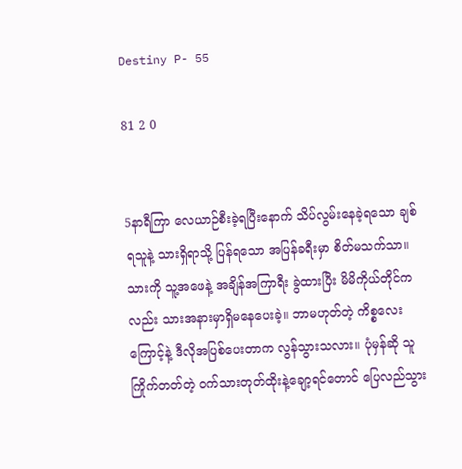Destiny P- 55

81 2 0


5နာရီကြာ လေယာဉ်စီးခဲ့ရပြီးနောက် သိပ်လွမ်းနေခဲ့ရသော ချစ်ရသူနဲ့ သားရှိရာသို့ ပြန်ရသော အပြန်ခရီးမှာ စိတ်မသက်သာ။ သားကို သူ့အဖေနဲ့ အချိန်အကြာရီး ခွဲထားပြီး မိမိကိုယ်တိုင်ကလည်း သားအနားမှာရှိ‌မနေပေးခဲ့။ ဘာမဟုတ်တဲ့ ကိစ္စလေးကြောင့်နဲ့ ဒီလိုအပြစ်ပေးတာက လွန်သွားသလား။ ပုံမှန်ဆို သူကြိုက်တတ်တဲ့ ဝက်သားတုတ်ထိုးနဲ့ချော့ရင်တောင် ပြေလည်သွား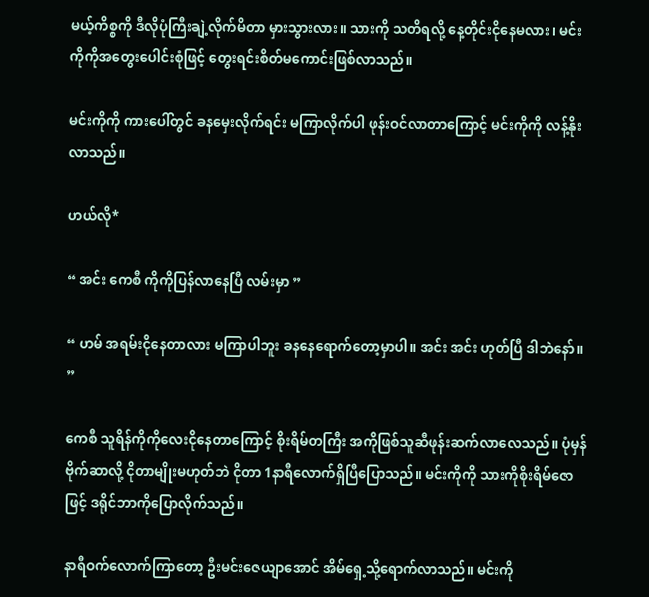မယ့်ကိစ္စကို ဒီလိုပုံကြီးချဲ့လိုက်မိတာ မှားသွားလား။ သားကို သတိရလို့ နေ့တိုင်းငိုနေမလား၊ မင်းကိုကိုအတွေးပေါင်းစုံဖြင့် တွေးရင်းစိတ်မကောင်းဖြစ်လာသည်။

မင်းကိုကို ကားပေါ်တွင် ခနမှေးလိုက်ရင်း မကြာလိုက်ပါ ဖုန်းဝင်လာတာကြောင့် မင်းကိုကို လန့်နိုးလာသည်။

ဟယ်လို*

“ အင်း ကေစီ ကိုကိုပြန်လာနေပြီ လမ်းမှာ ”

“ ဟမ် အရမ်းငိုနေတာလား မကြာပါဘူး ခနနေရောက်တော့မှာပါ။ အင်း အင်း ဟုတ်ပြီ ဒါဘဲနော်။ ”

ကေစီ သူရိန်ကိုကိုလေးငိုနေတာကြောင့် စိုးရိမ်တကြီး အကိုဖြစ်သူဆီဖုန်းဆက်လာလေသည်။ ပုံမှန် ဗိုက်ဆာလို့ ငိုတာမျိုးမဟုတ်ဘဲ ငိုတာ 1နာရီလောက်ရှိပြီပြောသည်။ မင်းကိုကို သားကိုစိုးရိမ်ဇောဖြင့် ဒရိုင်ဘာကိုပြောလိုက်သည်။

နာရီဝက်လောက်ကြာတော့ ဦးမင်းဇေယျာအောင် အိမ်ရှေ့သို့ရောက်လာသည်။ မင်းကို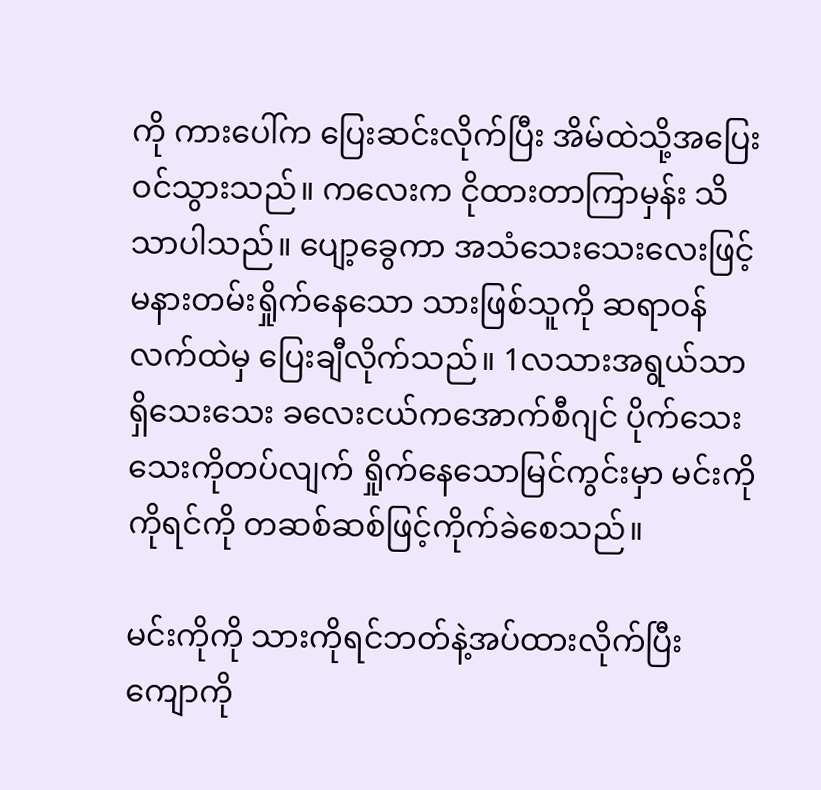ကို ကားပေါ်က ပြေးဆင်းလိုက်ပြီး အိမ်ထဲသို့အပြေးဝင်သွားသည်။ ကလေးက ငိုထားတာကြာမှန်း သိသာပါသည်။ ပျော့ခွေကာ အသံသေးသေးလေးဖြင့် မနားတမ်းရှိုက်နေသော သားဖြစ်သူကို ‌ဆရာဝန်လက်ထဲမှ ‌ပြေးချီလိုက်သည်။ 1လသားအရွယ်သာ ရှိသေးသေး ခလေးငယ်ကအောက်စီဂျင် ပိုက်သေးသေးကိုတပ်လျက် ရှိုက်နေသောမြင်ကွင်းမှာ မင်းကိုကိုရင်ကို တဆစ်ဆစ်ဖြင့်ကိုက်ခဲစေသည်။

မင်းကိုကို သားကိုရင်ဘတ်နဲ့အပ်ထားလိုက်ပြီး ကျောကို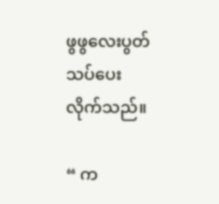ဖွဖွလေးပွတ်သပ်ပေးလိုက်သည်။

“ က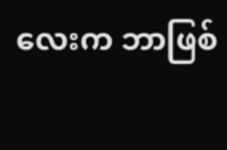လေးက ဘာဖြစ်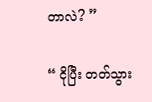တာလဲ? ”

“ ငိုပြီး တတ်သွား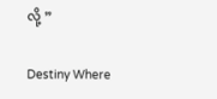လို့‌ ”

Destiny Where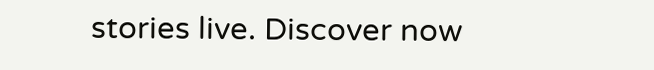stories live. Discover now